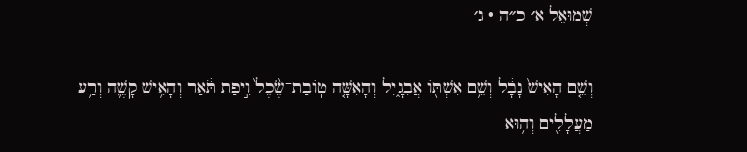שְׁמוּאֵל א׳ כ״ה · ג׳

וְשֵׁ֤ם הָאִישׁ֙ נָבָ֔ל וְשֵׁ֥ם אִשְׁתּ֖וֹ אֲבִגָ֑יִל וְהָאִשָּׁ֤ה טֽוֹבַת־שֶׂ֙כֶל֙ וִ֣יפַת תֹּ֔אַר וְהָאִ֥ישׁ קָשֶׁ֛ה וְרַ֥ע מַעֲלָלִ֖ים וְה֥וּא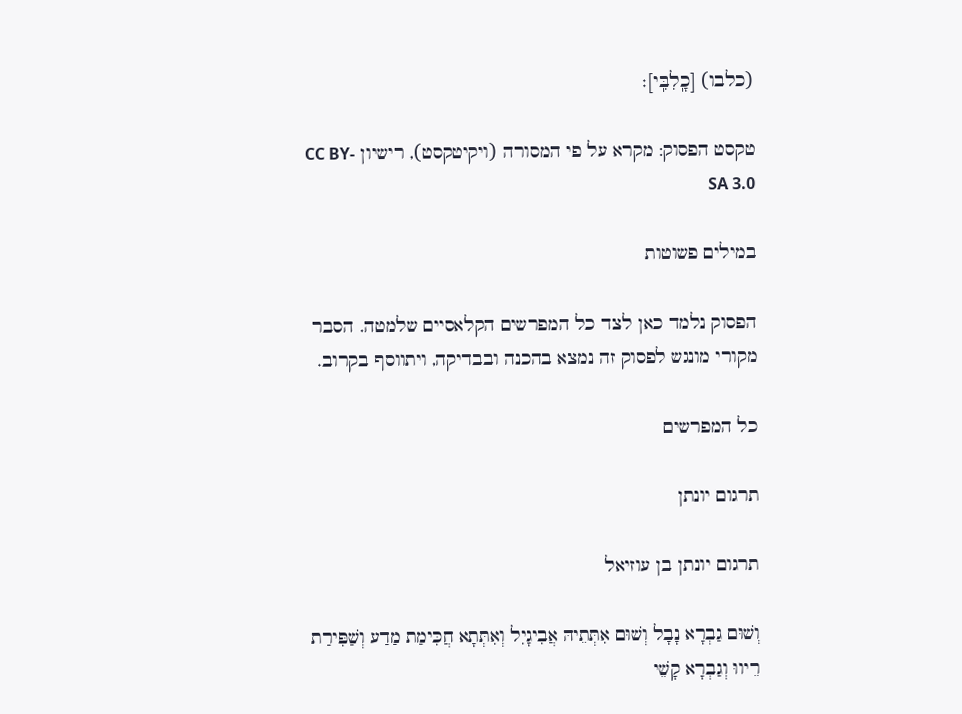(כלבו) [כָֽלִבִּֽי]׃

טקסט הפסוק: מקרא על פי המסורה (ויקיטקסט), רישיון CC BY-SA 3.0

במילים פשוטות

הפסוק נלמד כאן לצד כל המפרשים הקלאסיים שלמטה. הסבר מקורי מונגש לפסוק זה נמצא בהכנה ובבדיקה, ויתווסף בקרוב.

כל המפרשים

תרגום יונתן

תרגום יונתן בן עוזיאל

וְשׁוּם גַבְרָא נָבָל וְשׁוּם אִתְּתֵיהּ אֲבִיגָיִל וְאִתְּתָא חֲכִּימַת מַדַע וְשַׁפִּירַת רֵיווּ וְגַבְרָא קָשֵׁי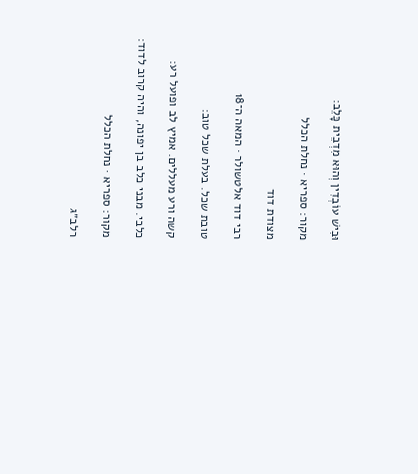וּבִישׁ עוֹבְדִין וְהוּא מִדְבֵית כָּלֵב:

מקור: ספריא · נחלת הכלל

מצודת דוד

רבי דוד אלטשולר · המאה ה־18

טובת שכל. בעלת שכל טוב:

קשה ורע מעללים. אמיץ לב ופועל רע:

כלבי. מבני כלב בן יפונה, והיה קרוב לדוד:

מקור: ספריא · נחלת הכלל

רלב״ג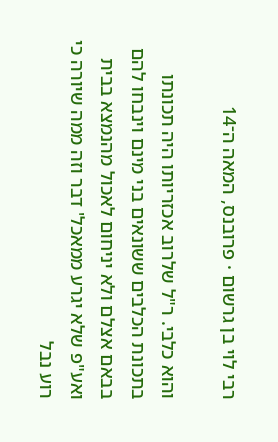רבי לוי בן גרשום · פרובנס, המאה ה־14

והוא כלבי. ר"ל שלרוב אכזריותו היה תכונתו בתכונת הכלבים ששונאים בני מינם וינבחו להם בבאם אצלם ולא יניחום לאכול מהנמצא בבית ואע"פ שלא יגרע ממאכל' דבר וזה ממה שיורה כי רוע נבל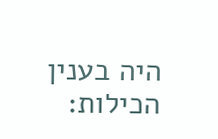היה בענין הכילות: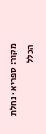מקור: ספריא · נחלת הכלל